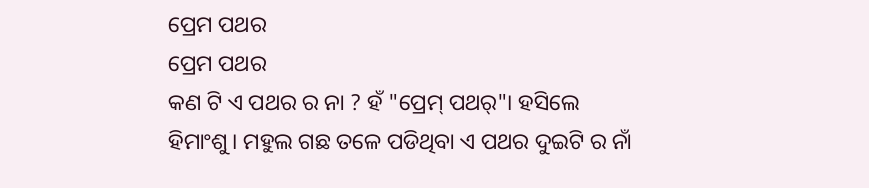ପ୍ରେମ ପଥର
ପ୍ରେମ ପଥର
କଣ ଟି ଏ ପଥର ର ନା ? ହଁ "ପ୍ରେମ୍ ପଥର୍"। ହସିଲେ ହିମାଂଶୁ। ମହୁଲ ଗଛ ତଳେ ପଡିଥିବା ଏ ପଥର ଦୁଇଟି ର ନାଁ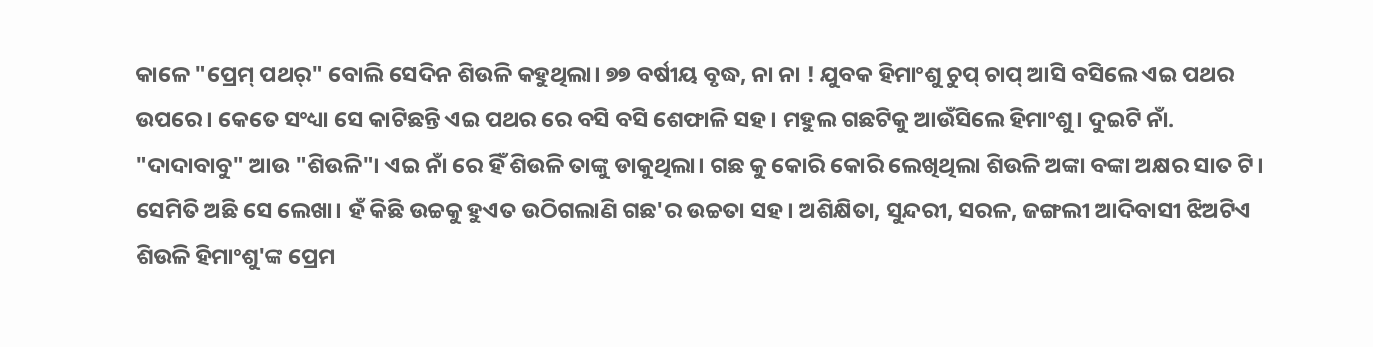କାଳେ "ପ୍ରେମ୍ ପଥର୍" ବୋଲି ସେଦିନ ଶିଉଳି କହୁଥିଲା। ୭୭ ବର୍ଷୀୟ ବୃଦ୍ଧ, ନା ନା ! ଯୁବକ ହିମାଂଶୁ ଚୁପ୍ ଚାପ୍ ଆସି ବସିଲେ ଏଇ ପଥର ଉପରେ। କେତେ ସଂଧ୍ୟା ସେ କାଟିଛନ୍ତି ଏଇ ପଥର ରେ ବସି ବସି ଶେଫାଳି ସହ। ମହୁଲ ଗଛଟିକୁ ଆଉଁସିଲେ ହିମାଂଶୁ। ଦୁଇଟି ନାଁ. "ଦାଦାବାବୁ" ଆଉ "ଶିଉଳି"। ଏଇ ନାଁ ରେ ହିଁ ଶିଉଳି ତାଙ୍କୁ ଡାକୁଥିଲା। ଗଛ କୁ କୋରି କୋରି ଲେଖିଥିଲା ଶିଉଳି ଅଙ୍କା ବଙ୍କା ଅକ୍ଷର ସାତ ଟି। ସେମିତି ଅଛି ସେ ଲେଖା। ହଁ କିଛି ଉଚ୍ଚକୁ ହୁଏତ ଉଠିଗଲାଣି ଗଛ'ର ଉଚ୍ଚତା ସହ। ଅଶିକ୍ଷିତା, ସୁନ୍ଦରୀ, ସରଳ, ଜଙ୍ଗଲୀ ଆଦିବାସୀ ଝିଅଟିଏ ଶିଉଳି ହିମାଂଶୁ'ଙ୍କ ପ୍ରେମ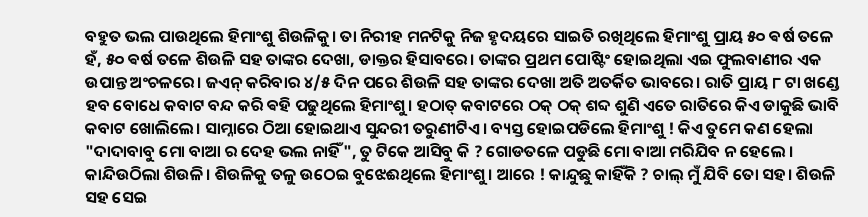ବହୁତ ଭଲ ପାଉଥିଲେ ହିମାଂଶୁ ଶିଉଳିକୁ। ତା ନିରୀହ ମନଟିକୁ ନିଜ ହୃଦୟରେ ସାଇତି ରଖିଥିଲେ ହିମାଂଶୁ ପ୍ରାୟ ୫୦ ଵର୍ଷ ତଳେ
ହଁ, ୫୦ ଵର୍ଷ ତଳେ ଶିଉଳି ସହ ତାଙ୍କର ଦେଖା, ଡାକ୍ତର ହିସାବରେ। ତାଙ୍କର ପ୍ରଥମ ପୋଷ୍ଟିଂ ହୋଇଥିଲା ଏଇ ଫୁଲବାଣୀର ଏକ ଉପାନ୍ତ ଅଂଚଳରେ। ଜଏନ୍ କରିବାର ୪/୫ ଦିନ ପରେ ଶିଉଳି ସହ ତାଙ୍କର ଦେଖା ଅତି ଅତର୍କିତ ଭାବରେ। ରାତି ପ୍ରାୟ ୮ ଟା ଖଣ୍ଡେ ହବ ବୋଧେ କବାଟ ବନ୍ଦ କରି ଵହି ପଢୁଥିଲେ ହିମାଂଶୁ। ହଠାତ୍ କବାଟରେ ଠକ୍ ଠକ୍ ଶବ୍ଦ ଶୁଣି ଏତେ ରାତିରେ କିଏ ଡାକୁଛି ଭାବି କବାଟ ଖୋଲିଲେ। ସାମ୍ନାରେ ଠିଆ ହୋଇଥାଏ ସୁନ୍ଦରୀ ତରୁଣୀଟିଏ। ବ୍ୟସ୍ତ ହୋଇପଡିଲେ ହିମାଂଶୁ ! କିଏ ତୁମେ କଣ ହେଲା "ଦାଦାବାବୁ ମୋ ବାଆ ର ଦେହ ଭଲ ନାହିଁ", ତୁ ଟିକେ ଆସିବୁ କି ? ଗୋଡତଳେ ପଡୁଛି ମୋ ବାଆ ମରିଯିବ ନ ହେଲେ । କାନ୍ଦିଉଠିଲା ଶିଉଳି। ଶିଉଳିକୁ ତଳୁ ଉଠେଇ ବୁଝେଈଥିଲେ ହିମାଂଶୁ। ଆରେ ! କାନ୍ଦୁଛୁ କାହିଁକି ? ଚାଲ୍ ମୁଁ ଯିବି ତୋ ସହ। ଶିଉଳି ସହ ସେଇ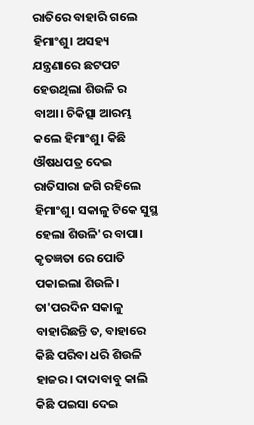ରାତିରେ ବାହାରି ଗଲେ ହିମାଂଶୁ। ଅସହ୍ୟ ଯନ୍ତ୍ରଣାରେ ଛଟପଟ ହେଉଥିଲା ଶିଉଳି ର ବାଆ। ଚିକିତ୍ସା ଆରମ୍ଭ କଲେ ହିମାଂଶୁ। କିଛି ଔଷଧପତ୍ର ଦେଇ ରାତିସାରା ଜଗି ରହିଲେ ହିମାଂଶୁ। ସକାଳୁ ଟିକେ ସୁସ୍ଥ ହେଲା ଶିଉଳି'ର ବାପା। କୃତଜ୍ଞତା ରେ ପୋତି ପକାଇଲା ଶିଉଳି। ତା'ପରଦିନ ସକାଳୁ ବାହାରିଛନ୍ତି ତ, ବାହାରେ କିଛି ପରିବା ଧରି ଶିଉଳି ହାଜର। ଦାଦାବାବୁ କାଲି କିଛି ପଇସା ଦେଇ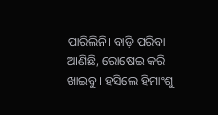ପାରିଲିନି। ବାଡ଼ି ପରିବା ଆଣିଛି, ରୋଷେଇ କରି ଖାଇବୁ। ହସିଲେ ହିମାଂଶୁ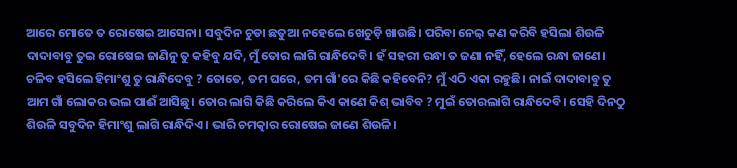ଆରେ ମୋତେ ତ ରୋଷେଇ ଆସେନା। ସବୁଦିନ ଚୁଡା ଛତୁଆ ନହେଲେ ଖେଚୁଡ଼ି ଖାଉଛି। ପରିବା ନେଇ଼ କଣ କରିବି ହସିଲା ଶିଉଳି ଦାଦାବାବୁ ତୁଇ ରୋଷେଇ ଜାଣିନୁ ତୁ କହିବୁ ଯଦି, ମୁଁ ତୋର ଲାଗି ରାନ୍ଧିଦେବି। ହଁ ସହରୀ ରନ୍ଧା ତ ଜଣା ନହିଁ, ହେଲେ ରନ୍ଧା ଜାଣେ। ଚଳିବ ହସିଲେ ହିମାଂଶୁ ତୁ ରାନ୍ଧିଦେବୁ ? ତୋତେ, ତମ ଘରେ, ତମ ଗାଁ'ରେ କିଛି କହିବେନି? ମୁଁ ଏଠି ଏକା ରହୁଛି। ନାଇଁ ଦାଦାବାବୁ ତୁ ଆମ ଗାଁ ଲୋକର ଭଲ ପାଈଁ ଆସିଛୁ। ତୋର ଲାଗି କିଛି କରିଲେ କିଏ କାଣେ କିଶ୍ ଭାବିବ ? ମୁଇଁ ତୋରଲାଗି ରାନ୍ଧିଦେବି। ସେହି ଦିନଠୁ ଶିଉଳି ସବୁଦିନ ହିମାଂଶୁ ଲାଗି ରାନ୍ଧିଦିଏ। ଭାରି ଚମତ୍କାର ରୋଷେଇ ଜାଣେ ଶିଉଳି।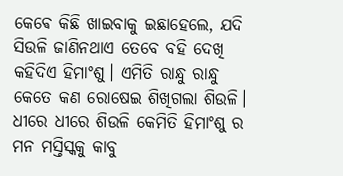କେଵେ କିଛି ଖାଇବାକୁ ଇଛାହେଲେ, ଯଦି ସିଉଳି ଜାଣିନଥାଏ ତେବେ ବହି ଦେଖି କହିଦିଏ ହିମାଂଶୁ। ଏମିତି ରାନ୍ଧୁ ରାନ୍ଧୁ କେତେ କଣ ରୋଷେଇ ଶିଖିଗଲା ଶିଉଳି। ଧୀରେ ଧୀରେ ଶିଉଳି କେମିତି ହିମାଂଶୁ ର ମନ ମସ୍ତିସ୍କକୁ କାବୁ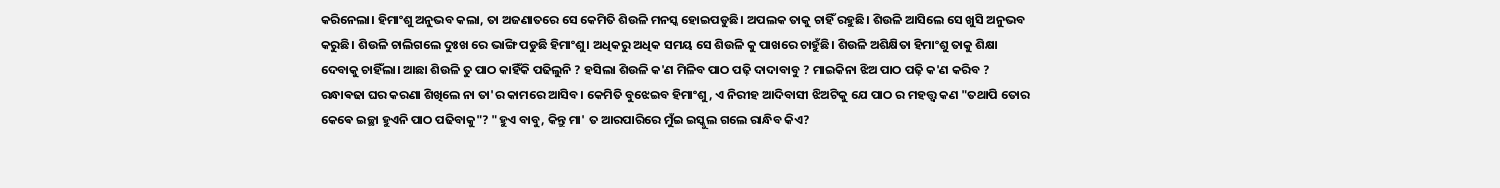କରିନେଲା। ହିମାଂଶୁ ଅନୁଭବ କଲା, ତା ଅଜଣାତରେ ସେ କେମିତି ଶିଉଳି ମନସ୍କ ହୋଇପଡୁଛି। ଅପଲକ ତାକୁ ଚାହିଁ ରହୁଛି। ଶିଉଳି ଆସିଲେ ସେ ଖୁସି ଅନୁଭବ କରୁଛି। ଶିଉଳି ଚାଲିଗଲେ ଦୁଃଖ ରେ ଭାଙ୍ଗି ପଡୁଛି ହିମାଂଶୁ। ଅଧିକରୁ ଅଧିକ ସମୟ ସେ ଶିଉଳି କୁ ପାଖରେ ଚାହୁଁଛି। ଶିଉଳି ଅଶିକ୍ଷିତା ହିମାଂଶୁ ତାକୁ ଶିକ୍ଷା ଦେବାକୁ ଚାହିଁଲା। ଆଛା ଶିଉଳି ତୁ ପାଠ କାହିଁକି ପଢିଲୁନି ? ହସିଲା ଶିଉଳି କ'ଣ ମିଳିବ ପାଠ ପଢ଼ି ଦାଦାବାବୁ ? ମାଇକିନା ଝିଅ ପାଠ ପଢ଼ି କ'ଣ କରିବ ? ରନ୍ଧାଵଢା ଘର କରଣା ଶିଖିଲେ ନା ତା'ର କାମରେ ଆସିବ। କେମିତି ବୁଝେଇବ ହିମାଂଶୁ, ଏ ନିରୀହ ଆଦିବାସୀ ଝିଅଟିକୁ ଯେ ପାଠ ର ମହତ୍ତ୍ୱ କଣ "ତଥାପି ତୋର କେଵେ ଇଚ୍ଛା ହୁଏନି ପାଠ ପଢିବାକୁ"? "ହୁଏ ବାବୁ, କିନ୍ତୁ ମା' ତ ଆରପାରିରେ ମୁଁଇ ଇସ୍କୁଲ ଗଲେ ରାନ୍ଧିବ କିଏ?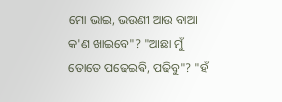ମୋ ଭାଇ, ଭଉଣୀ ଆଉ ବାଆ କ'ଣ ଖାଇବେ"? "ଆଛା ମୁଁ ତୋତେ ପଢେଇଵି, ପଢିବୁ"? "ହଁ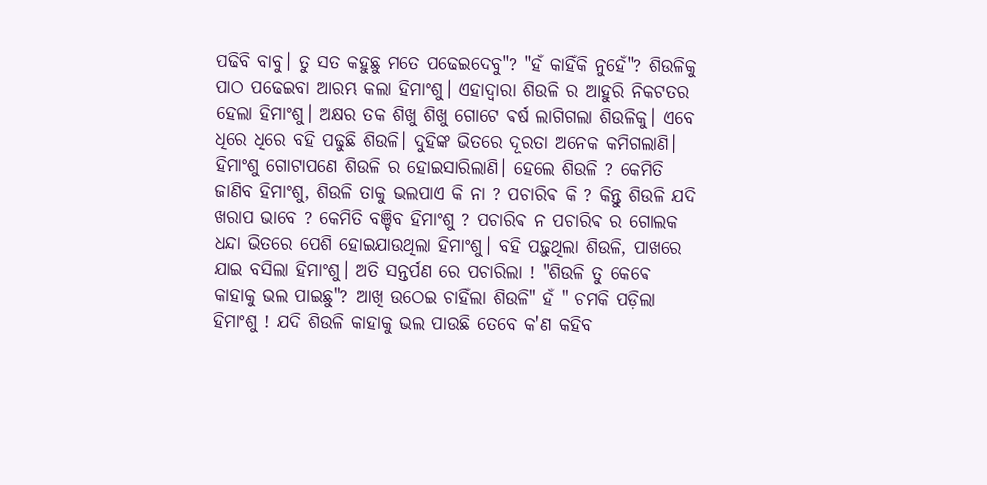ପଢିବି ବାବୁ। ତୁ ସତ କହୁଛୁ ମତେ ପଢେଇଦେବୁ"? "ହଁ କାହିଁକି ନୁହେଁ"? ଶିଉଳିକୁ ପାଠ ପଢେଇବା ଆରମ୍ଭ କଲା ହିମାଂଶୁ। ଏହାଦ୍ୱାରା ଶିଉଳି ର ଆହୁରି ନିକଟତର ହେଲା ହିମାଂଶୁ। ଅକ୍ଷର ତକ ଶିଖୁ ଶିଖୁ ଗୋଟେ ଵର୍ଷ ଲାଗିଗଲା ଶିଉଳିକୁ। ଏବେ ଧିରେ ଧିରେ ବହି ପଢୁଛି ଶିଉଳି। ଦୁହିଙ୍କ ଭିତରେ ଦୂରତା ଅନେକ କମିଗଲାଣି। ହିମାଂଶୁ ଗୋଟାପଣେ ଶିଉଳି ର ହୋଇସାରିଲାଣି। ହେଲେ ଶିଉଳି ? କେମିତି ଜାଣିବ ହିମାଂଶୁ, ଶିଉଳି ତାକୁ ଭଲପାଏ କି ନା ? ପଚାରିଵ କି ? କିନ୍ତୁ ଶିଉଳି ଯଦି ଖରାପ ଭାବେ ? କେମିତି ବଞ୍ଚିବ ହିମାଂଶୁ ? ପଚାରିଵ ନ ପଚାରିଵ ର ଗୋଲକ ଧନ୍ଦା ଭିତରେ ପେଶି ହୋଇଯାଉଥିଲା ହିମାଂଶୁ। ବହି ପଢ଼ୁଥିଲା ଶିଉଳି, ପାଖରେ ଯାଇ ବସିଲା ହିମାଂଶୁ। ଅତି ସନ୍ତର୍ପଣ ରେ ପଚାରିଲା ! "ଶିଉଳି ତୁ କେଵେ କାହାକୁ ଭଲ ପାଇଛୁ"? ଆଖି ଉଠେଇ ଚାହିଁଲା ଶିଉଳି" ହଁ " ଚମକି ପଡ଼ିଲା ହିମାଂଶୁ ! ଯଦି ଶିଉଳି କାହାକୁ ଭଲ ପାଉଛି ତେବେ କ'ଣ କହିବ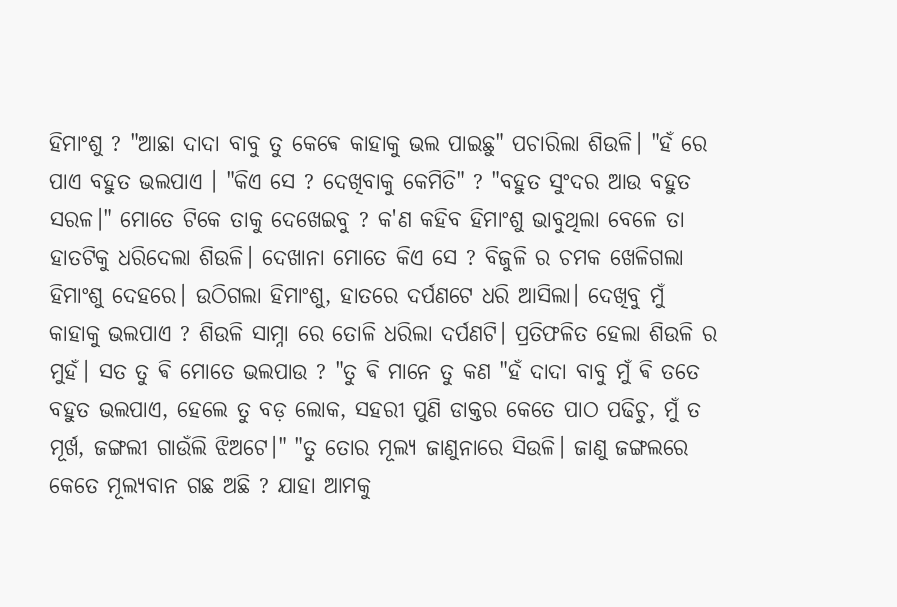ହିମାଂଶୁ ? "ଆଛା ଦାଦା ବାବୁ ତୁ କେଵେ କାହାକୁ ଭଲ ପାଇଛୁ" ପଚାରିଲା ଶିଉଳି। "ହଁ ରେ ପାଏ ବହୁତ ଭଲପାଏ । "କିଏ ସେ ? ଦେଖିବାକୁ କେମିତି" ? "ବହୁତ ସୁଂଦର ଆଉ ବହୁତ ସରଳ।" ମୋତେ ଟିକେ ତାକୁ ଦେଖେଇବୁ ? କ'ଣ କହିବ ହିମାଂଶୁ ଭାବୁଥିଲା ବେଳେ ତା ହାତଟିକୁ ଧରିଦେଲା ଶିଉଳି। ଦେଖାନା ମୋତେ କିଏ ସେ ? ବିଜୁଳି ର ଚମକ ଖେଳିଗଲା ହିମାଂଶୁ ଦେହରେ। ଉଠିଗଲା ହିମାଂଶୁ, ହାତରେ ଦର୍ପଣଟେ ଧରି ଆସିଲା। ଦେଖିବୁ ମୁଁ କାହାକୁ ଭଲପାଏ ? ଶିଉଳି ସାମ୍ନା ରେ ତୋଳି ଧରିଲା ଦର୍ପଣଟି। ପ୍ରତିଫଳିତ ହେଲା ଶିଉଳି ର ମୁହଁ। ସତ ତୁ ଵି ମୋତେ ଭଲପାଉ ? "ତୁ ଵି ମାନେ ତୁ କଣ "ହଁ ଦାଦା ବାବୁ ମୁଁ ଵି ତତେ ବହୁତ ଭଲପାଏ, ହେଲେ ତୁ ବଡ଼ ଲୋକ, ସହରୀ ପୁଣି ଡାକ୍ତର କେତେ ପାଠ ପଢିଚୁ, ମୁଁ ତ ମୂର୍ଖ, ଜଙ୍ଗଲୀ ଗାଉଁଲି ଝିଅଟେ।" "ତୁ ତୋର ମୂଲ୍ୟ ଜାଣୁନାରେ ସିଉଳି। ଜାଣୁ ଜଙ୍ଗଲରେ କେତେ ମୂଲ୍ୟବାନ ଗଛ ଅଛି ? ଯାହା ଆମକୁ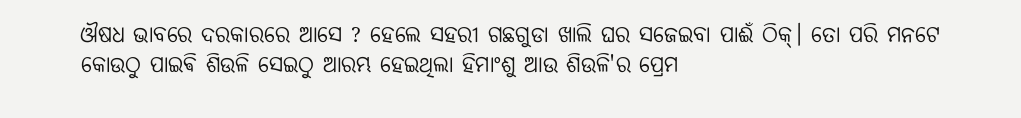ଔଷଧ ଭାବରେ ଦରକାରରେ ଆସେ ? ହେଲେ ସହରୀ ଗଛଗୁଡା ଖାଲି ଘର ସଜେଇବା ପାଈଁ ଠିକ୍। ତୋ ପରି ମନଟେ କୋଉଠୁ ପାଇଵି ଶିଉଳି ସେଇଠୁ ଆରମ୍ଭ ହେଇଥିଲା ହିମାଂଶୁ ଆଉ ଶିଉଳି'ର ପ୍ରେମ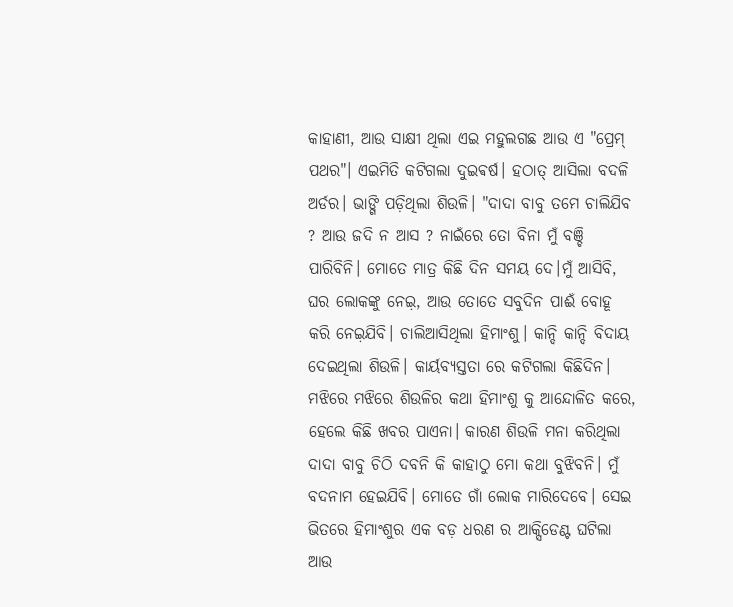କାହାଣୀ, ଆଉ ସାକ୍ଷୀ ଥିଲା ଏଇ ମହୁଲଗଛ ଆଉ ଏ "ପ୍ରେମ୍ ପଥର"। ଏଇମିତି କଟିଗଲା ଦୁଇଵର୍ଷ। ହଠାତ୍ ଆସିଲା ବଦଳି ଅର୍ଡର। ଭାଙ୍ଗି ପଡ଼ିଥିଲା ଶିଉଳି। "ଦାଦା ବାବୁ ତମେ ଚାଲିଯିବ ? ଆଉ ଜଦି ନ ଆସ ? ନାଇଁରେ ତୋ ବିନା ମୁଁ ବଞ୍ଚି ପାରିବିନି। ମୋତେ ମାତ୍ର କିଛି ଦିନ ସମୟ ଦେ।ମୁଁ ଆସିବି, ଘର ଲୋକଙ୍କୁ ନେଇ଼, ଆଉ ତୋତେ ସବୁଦିନ ପାଈଁ ବୋହୂ କରି ନେଇ଼ଯିବି। ଚାଲିଆସିଥିଲା ହିମାଂଶୁ। କାନ୍ଦି କାନ୍ଦି ବିଦାୟ ଦେଇଥିଲା ଶିଉଳି। କାର୍ୟବ୍ୟସ୍ତତା ରେ କଟିଗଲା କିଛିଦିନ। ମଝିରେ ମଝିରେ ଶିଉଳିର କଥା ହିମାଂଶୁ କୁ ଆନ୍ଦୋଳିତ କରେ, ହେଲେ କିଛି ଖବର ପାଏନା। କାରଣ ଶିଉଳି ମନା କରିଥିଲା ଦାଦା ବାବୁ ଚିଠି ଦବନି କି କାହାଠୁ ମୋ କଥା ବୁଝିବନି। ମୁଁ ବଦନାମ ହେଇଯିବି। ମୋତେ ଗାଁ ଲୋକ ମାରିଦେବେ। ସେଇ ଭିତରେ ହିମାଂଶୁର ଏକ ବଡ଼ ଧରଣ ର ଆକ୍ସିଡେଣ୍ଟ ଘଟିଲା ଆଉ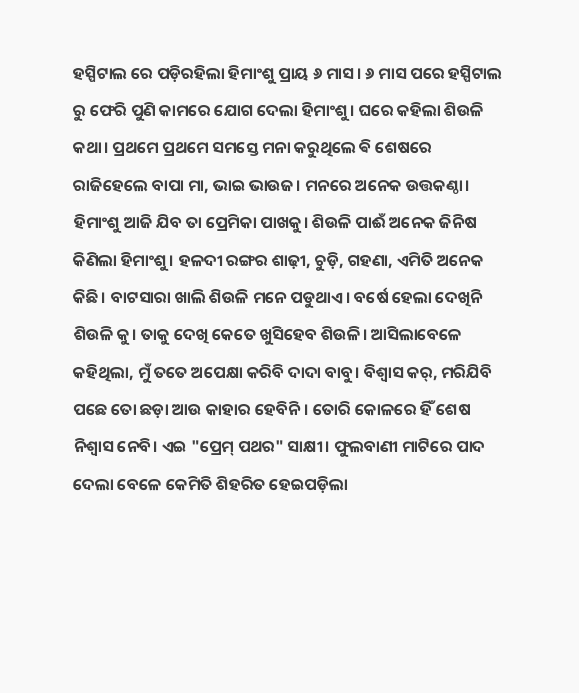ହସ୍ପିଟାଲ ରେ ପଡ଼ିରହିଲା ହିମାଂଶୁ ପ୍ରାୟ ୬ ମାସ। ୬ ମାସ ପରେ ହସ୍ପିଟାଲ ରୁ ଫେରି ପୁଣି କାମରେ ଯୋଗ ଦେଲା ହିମାଂଶୁ। ଘରେ କହିଲା ଶିଉଳି କଥା। ପ୍ରଥମେ ପ୍ରଥମେ ସମସ୍ତେ ମନା କରୁଥିଲେ ଵି ଶେଷରେ ରାଜିହେଲେ ବାପା ମା, ଭାଇ ଭାଉଜ। ମନରେ ଅନେକ ଉତ୍ତକଣ୍ଠା। ହିମାଂଶୁ ଆଜି ଯିବ ତା ପ୍ରେମିକା ପାଖକୁ। ଶିଉଳି ପାଈଁ ଅନେକ ଜିନିଷ କିଣିଲା ହିମାଂଶୁ। ହଳଦୀ ରଙ୍ଗର ଶାଢ଼ୀ, ଚୁଡ଼ି, ଗହଣା, ଏମିତି ଅନେକ କିଛି। ବାଟସାରା ଖାଲି ଶିଉଳି ମନେ ପଡୁଥାଏ। ବର୍ଷେ ହେଲା ଦେଖିନି ଶିଉଳି କୁ। ତାକୁ ଦେଖି କେତେ ଖୁସିହେବ ଶିଉଳି। ଆସିଲାବେଳେ କହିଥିଲା, ମୁଁ ତତେ ଅପେକ୍ଷା କରିବି ଦାଦା ବାବୁ। ବିଶ୍ୱାସ କର୍, ମରିଯିବି ପଛେ ତୋ ଛଡ଼ା ଆଉ କାହାର ହେବିନି। ତୋରି କୋଳରେ ହିଁ ଶେଷ ନିଶ୍ୱାସ ନେବି। ଏଇ "ପ୍ରେମ୍ ପଥର" ସାକ୍ଷୀ। ଫୁଲବାଣୀ ମାଟିରେ ପାଦ ଦେଲା ବେଳେ କେମିତି ଶିହରିତ ହେଇପଡ଼ିଲା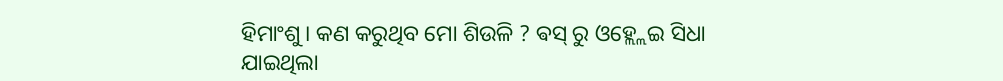ହିମାଂଶୁ। କଣ କରୁଥିବ ମୋ ଶିଉଳି ? ଵସ୍ ରୁ ଓହ୍ଲ୍ଲେଇ ସିଧା ଯାଇଥିଲା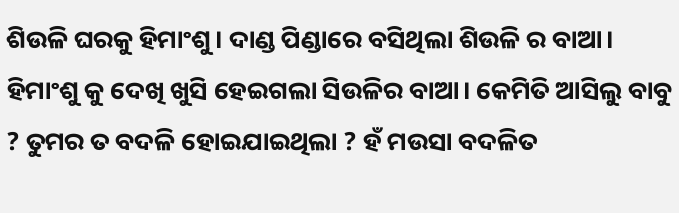ଶିଉଳି ଘରକୁ ହିମାଂଶୁ। ଦାଣ୍ଡ ପିଣ୍ଡାରେ ବସିଥିଲା ଶିଉଳି ର ବାଆ। ହିମାଂଶୁ କୁ ଦେଖି ଖୁସି ହେଇଗଲା ସିଉଳିର ବାଆ। କେମିତି ଆସିଲୁ ବାବୁ ? ତୁମର ତ ବଦଳି ହୋଇଯାଇଥିଲା ? ହଁ ମଉସା ବଦଳିତ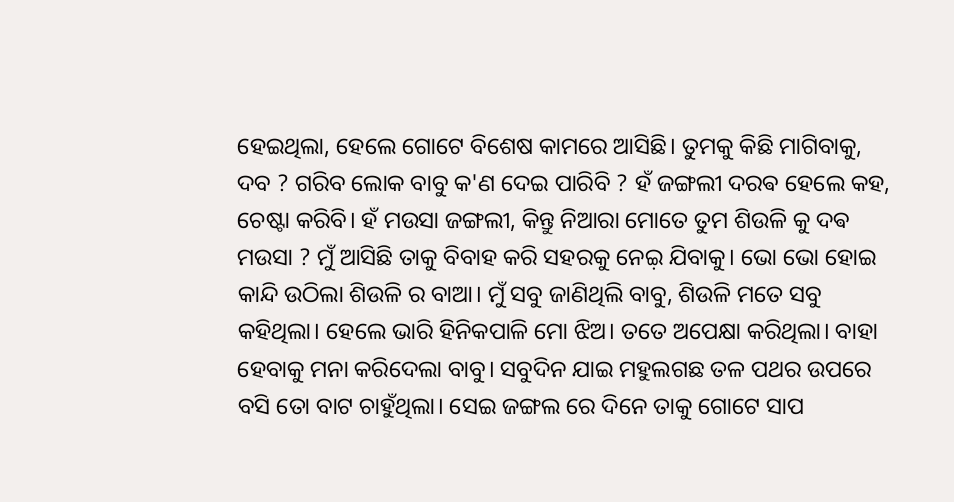ହେଇଥିଲା, ହେଲେ ଗୋଟେ ବିଶେଷ କାମରେ ଆସିଛି। ତୁମକୁ କିଛି ମାଗିବାକୁ, ଦବ ? ଗରିବ ଲୋକ ବାବୁ କ'ଣ ଦେଇ ପାରିବି ? ହଁ ଜଙ୍ଗଲୀ ଦରଵ ହେଲେ କହ, ଚେଷ୍ଟା କରିବି। ହଁ ମଉସା ଜଙ୍ଗଲୀ, କିନ୍ତୁ ନିଆରା ମୋତେ ତୁମ ଶିଉଳି କୁ ଦଵ ମଉସା ? ମୁଁ ଆସିଛି ତାକୁ ବିବାହ କରି ସହରକୁ ନେଇ଼ ଯିବାକୁ। ଭୋ ଭୋ ହୋଇ କାନ୍ଦି ଉଠିଲା ଶିଉଳି ର ବାଆ। ମୁଁ ସବୁ ଜାଣିଥିଲି ବାବୁ, ଶିଉଳି ମତେ ସବୁ କହିଥିଲା। ହେଲେ ଭାରି ହିନିକପାଳି ମୋ ଝିଅ। ତତେ ଅପେକ୍ଷା କରିଥିଲା। ବାହା ହେବାକୁ ମନା କରିଦେଲା ବାବୁ। ସବୁଦିନ ଯାଇ ମହୁଲଗଛ ତଳ ପଥର ଉପରେ ବସି ତୋ ବାଟ ଚାହୁଁଥିଲା। ସେଇ ଜଙ୍ଗଲ ରେ ଦିନେ ତାକୁ ଗୋଟେ ସାପ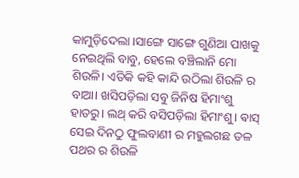କାମୁଡ଼ିଦେଲା ।ସାଙ୍ଗେ ସାଙ୍ଗେ ଗୁଣିଆ ପାଖକୁ ନେଇଥିଲି ବାବୁ, ହେଲେ ବଞ୍ଚିଲାନି ମୋ ଶିଉଳି। ଏତିକି କହି କାନ୍ଦି ଉଠିଲା ଶିଉଳି ର ବାଆ। ଖସିପଡ଼ିଲା ସବୁ ଜିନିଷ ହିମାଂଶୁ ହାତରୁ। ଲଥ୍ କରି ବସିପଡ଼ିଲା ହିମାଂଶୁ। ଵାସ୍ ସେଇ ଦିନଠୁ ଫୁଲବାଣୀ ର ମହୁଲଗଛ ତଳ ପଥର ର ଶିଉଳି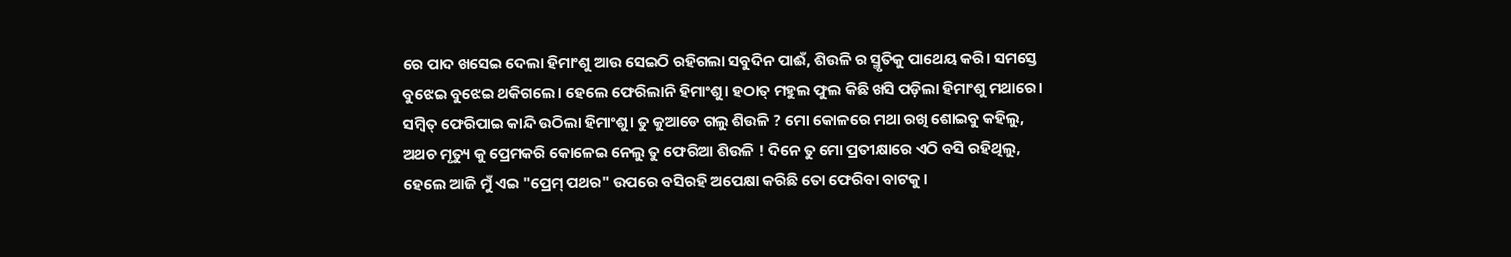ରେ ପାଦ ଖସେଇ ଦେଲା ହିମାଂଶୁ ଆଉ ସେଇଠି ରହିଗଲା ସବୁଦିନ ପାଈଁ, ଶିଉଳି ର ସ୍ମୃତିକୁ ପାଥେୟ କରି। ସମସ୍ତେ ବୁଝେଇ ବୁଝେଇ ଥକିଗଲେ। ହେଲେ ଫେରିଲାନି ହିମାଂଶୁ। ହଠାତ୍ ମହୁଲ ଫୁଲ କିଛି ଖସି ପଡ଼ିଲା ହିମାଂଶୁ ମଥାରେ। ସମ୍ବିତ୍ ଫେରିପାଇ କାନ୍ଦି ଉଠିଲା ହିମାଂଶୁ। ତୁ କୁଆଡେ ଗଲୁ ଶିଉଳି ? ମୋ କୋଳରେ ମଥା ରଖି ଶୋଇବୁ କହିଲୁ, ଅଥଚ ମୃତ୍ୟୁ କୁ ପ୍ରେମକରି କୋଳେଇ ନେଲୁ ତୁ ଫେରିଆ ଶିଉଳି ! ଦିନେ ତୁ ମୋ ପ୍ରତୀକ୍ଷାରେ ଏଠି ବସି ରହିଥିଲୁ, ହେଲେ ଆଜି ମୁଁ ଏଇ "ପ୍ରେମ୍ ପଥର" ଉପରେ ବସିରହି ଅପେକ୍ଷା କରିଛି ତୋ ଫେରିବା ବାଟକୁ ।